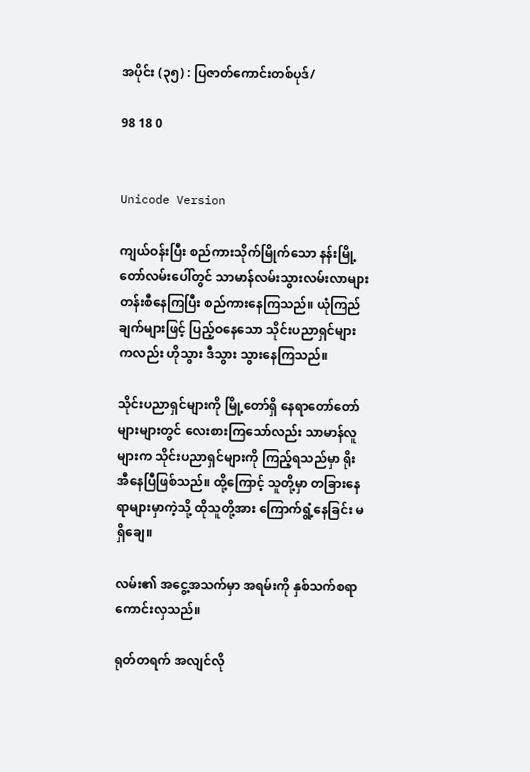အပိုင်း (၃၅) : ပြဇာတ်ကောင်းတစ်ပုဒ်/

98 18 0


Unicode Version

ကျယ်ဝန်းပြီး စည်ကားသိုက်မြိုက်သော နန်းမြို့တော်လမ်းပေါ်တွင် သာမာန်လမ်းသွားလမ်းလာများ တန်းစီနေကြပြီး စည်ကားနေကြသည်။ ယုံကြည်ချက်များဖြင့် ပြည့်ဝနေသော သိုင်းပညာရှင်များကလည်း ဟိုသွား ဒီသွား သွားနေကြသည်။

သိုင်းပညာရှင်များကို ‌မြို့တော်ရှိ နေရာတော်တော်များများတွင် လေးစားကြသော်လည်း သာမာန်လူများက သိုင်းပညာရှင်များကို ကြည့်ရသည်မှာ ရိုးအီနေပြီဖြစ်သည်။ ထို့ကြောင့် သူတို့မှာ တခြားနေရာများမှာကဲ့သို့ ထိုသူတို့အား ကြောက်ရွံ့နေခြင်း မရှိချေ။

လမ်း၏ ‌အငွေ့အသက်မှာ အရမ်းကို နှစ်သက်စရာကောင်းလှသည်။

ရုတ်တရက် အလျင်လို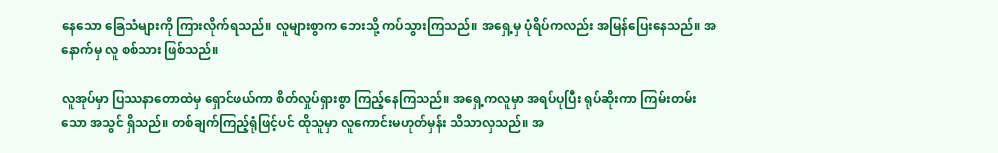နေသော ခြေသံများကို ကြားလိုက်ရသည်။ လူများစွာက ဘေးသို့ ကပ်သွားကြသည်။ အရှေ့မှ ပုံရိပ်ကလည်း အမြန်ပြေးနေသည်။ အနောက်မှ လူ စစ်သား ဖြစ်သည်။

လူအုပ်မှာ ပြဿနာတောထဲမှ ရှောင်ဖယ်ကာ စိတ်လှုပ်ရှားစွာ ကြည့်နေကြသည်။ အရှေ့ကလူမှာ အရပ်ပုပြီး ရုပ်ဆိုးကာ ကြမ်းတမ်းသော အသွင် ရှိသည်။ တစ်ချက်ကြည့်ရုံဖြင့်ပင် ထိုသူမှာ လူကောင်းမဟုတ်မှန်း သိသာလှသည်။ အ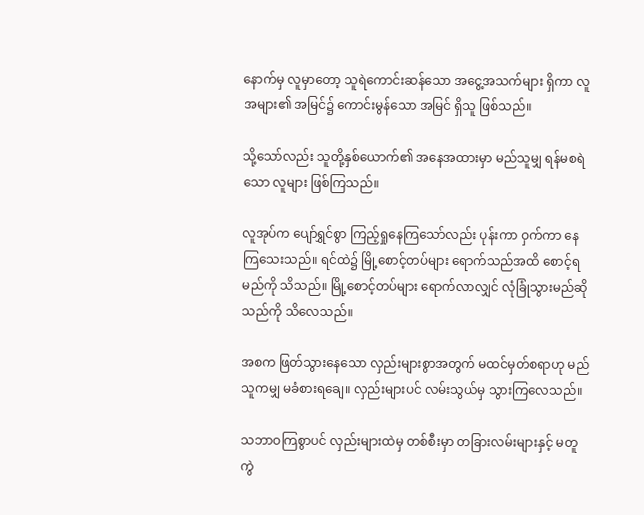နောက်မှ လူမှာတော့ သူရဲကောင်းဆန်သော အငွေ့အသက်များ ရှိကာ လူအများ၏ အမြင်၌ ကောင်းမွန်သော အမြင် ရှိသူ ဖြစ်သည်။

သို့သော်လည်း သူတို့နှစ်ယောက်၏ အနေအထားမှာ မည်သူမျှ ရန်မစရဲသော လူများ ဖြစ်ကြသည်။

လူအုပ်က ပျော်ရွှင်စွာ ကြည့်ရှုနေကြသော်လည်း ပုန်းကာ ဝှက်ကာ နေကြသေးသည်။ ရင်ထဲ၌ မြို့စောင့်တပ်များ ရောက်သည်အထိ စောင့်ရမည်ကို သိသည်။ မြို့စောင့်တပ်များ ရောက်လာလျှင် လုံခြုံသွားမည်ဆိုသည်ကို သိလေသည်။

အစက ဖြတ်သွားနေသော လှည်းများစွာအတွက် မထင်မှတ်စရာဟု မည်သူကမျှ မခံစားရချေ။ လှည်းများပင် လမ်းသွယ်မှ သွားကြလေသည်။

သဘာဝကြစွာပင် လှည်းများထဲမှ တစ်စီးမှာ တခြားလမ်းများနှင့် မတူ ကွဲ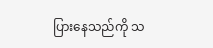ပြားနေသည်ကို သ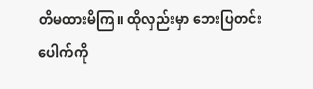တိမထားမိကြ။ ထိုလှည်းမှာ ဘေးပြတင်းပေါက်ကို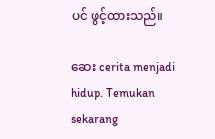ပင် ဖွင့်ထားသည်။

ဆေး cerita menjadi hidup. Temukan sekarang